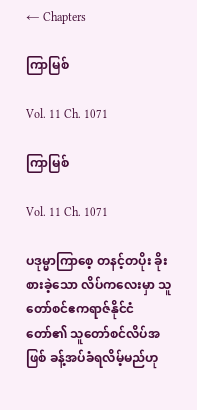← Chapters

ကြာမြစ်

Vol. 11 Ch. 1071

ကြာမြစ်

Vol. 11 Ch. 1071

ပဒုမ္မာကြာစေ့ တနင့်တပိုး ခိုးစားခဲ့သော လိပ်ကလေးမှာ သူတော်စင်ဧကရာဇ်နိုင်ငံတော်၏ သူတော်စင်လိပ်အဖြစ် ခန့်အပ်ခံရလိမ့်မည်ဟု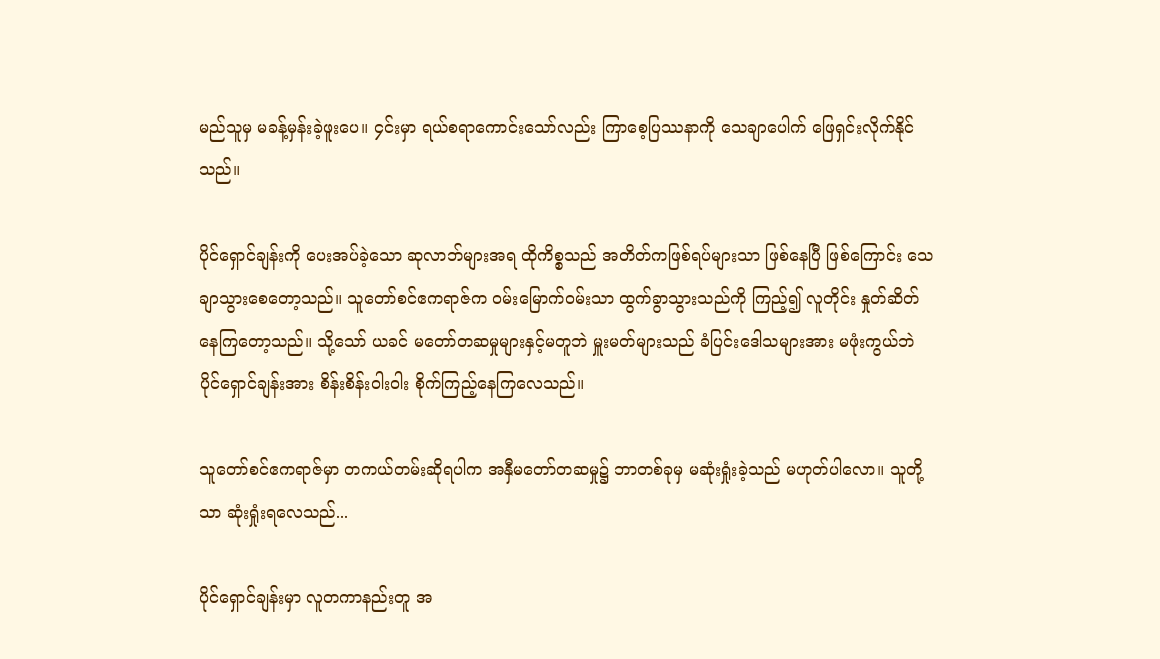မည်သူမှ မခန့်မှန်းခဲ့ဖူးပေ။ ၄င်းမှာ ရယ်စရာကောင်းသော်လည်း ကြာစေ့ပြဿနာကို သေချာပေါက် ဖြေရှင်းလိုက်နိုင်သည်။

ပိုင်ရှောင်ချန်းကို ပေးအပ်ခဲ့သော ဆုလာဘ်များအရ ထိုကိစ္စသည် အတိတ်ကဖြစ်ရပ်များသာ ဖြစ်နေပြီ ဖြစ်ကြောင်း သေချာသွားစေတော့သည်။ သူတော်စင်ဧကရာဇ်က ဝမ်းမြောက်ဝမ်းသာ ထွက်ခွာသွားသည်ကို ကြည့်၍ လူတိုင်း နှုတ်ဆိတ်နေကြတော့သည်။ သို့သော် ယခင် မတော်တဆမှုများနှင့်မတူဘဲ မှူးမတ်များသည် ခံပြင်းဒေါသများအား မဖုံးကွယ်ဘဲ ပိုင်ရှောင်ချန်းအား စိန်းစိန်းဝါးဝါး စိုက်ကြည့်နေကြလေသည်။

သူတော်စင်ဧကရာဇ်မှာ တကယ်တမ်းဆိုရပါက အနှီမတော်တဆမှု၌ ဘာတစ်ခုမှ မဆုံးရှုံးခဲ့သည် မဟုတ်ပါလော။ သူတို့သာ ဆုံးရှုံးရလေသည်...

ပိုင်ရှောင်ချန်းမှာ လူတကာနည်းတူ အ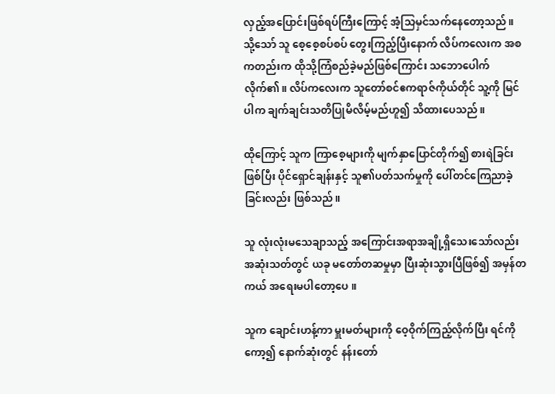လှည့်အပြောင်းဖြစ်ရပ်ကြီးကြောင့် အံ့သြမှင်သက်နေတော့သည်။ သို့သော် သူ စေ့စေ့စပ်စပ် တွေးကြည့်ပြီးနောက် လိပ်ကလေးက အစကတည်းက ထိုသို့ကြံစည်ခဲ့မည်ဖြစ်ကြောင်း သဘောပေါက်လိုက်၏။ လိပ်ကလေးက သူတော်စင်ဧကရာဇ်ကိုယ်တိုင် သူ့ကို မြင်ပါက ချက်ချင်းသတိပြုမိလိမ့်မည်ဟူ၍ သိထားပေသည်။

ထိုကြောင့် သူက ကြာစေ့များကို မျက်နှာပြောင်တိုက်၍ စားရဲခြင်းဖြစ်ပြီး ပိုင်ရှောင်ချန်းနှင့် သူ၏ပတ်သက်မှုကို ပေါ်တင်ကြေညာခဲ့ခြင်းလည်း ဖြစ်သည်။

သူ လုံးလုံးမသေချာသည့် အကြောင်းအရာအချို့ရှိသေးသော်လည်း အဆုံးသတ်တွင် ယခု မတော်တဆမှုမှာ ပြီးဆုံးသွားပြီဖြစ်၍ အမှန်တကယ် အရေးမပါတော့ပေ။

သူက ချောင်းဟန့်ကာ မှူးမတ်များကို ဝေ့ဝိုက်ကြည့်လိုက်ပြီး ရင်ကိုကော့၍ နောက်ဆုံးတွင် နန်းတော်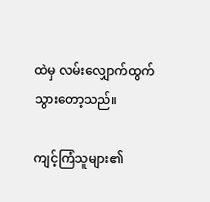ထဲမှ လမ်းလျှောက်ထွက်သွားတော့သည်။

ကျင့်ကြံသူများ၏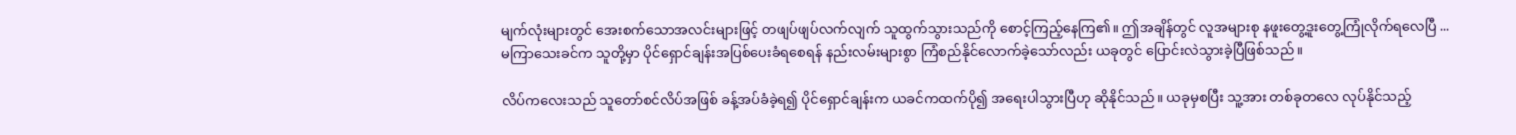မျက်လုံးများတွင် အေးစက်သောအလင်းများဖြင့် တဖျပ်ဖျပ်လက်လျက် သူထွက်သွားသည်ကို စောင့်ကြည့်နေကြ၏။ ဤအချိန်တွင် လူအများစု နဖူးတွေ့ဒူးတွေ့ကြုံလိုက်ရလေပြီ ... မကြာသေးခင်က သူတို့မှာ ပိုင်ရှောင်ချန်းအပြစ်ပေးခံရစေရန် နည်းလမ်းများစွာ ကြံစည်နိုင်လောက်ခဲ့သော်လည်း ယခုတွင် ပြောင်းလဲသွားခဲ့ပြီဖြစ်သည်။

လိပ်ကလေးသည် သူတော်စင်လိပ်အဖြစ် ခန့်အပ်ခံခဲ့ရ၍ ပိုင်ရှောင်ချန်းက ယခင်ကထက်ပို၍ အရေးပါသွားပြီဟု ဆိုနိုင်သည်။ ယခုမှစပြီး သူ့အား တစ်ခုတလေ လုပ်နိုင်သည့်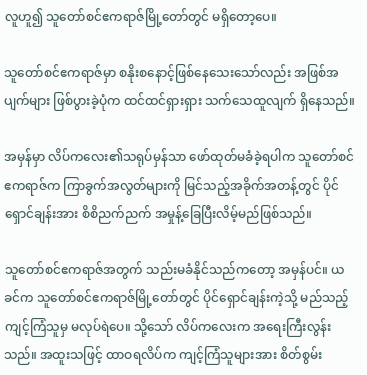လူဟူ၍ သူတော်စင်ဧကရာဇ်မြို့တော်တွင် မရှိတော့ပေ။

သူတော်စင်ဧကရာဇ်မှာ စနိုးစနောင့်ဖြစ်နေသေးသော်လည်း အဖြစ်အပျက်များ ဖြစ်ပွားခဲ့ပုံက ထင်ထင်ရှားရှား သက်သေထူလျက် ရှိနေသည်။

အမှန်မှာ လိပ်ကလေး၏သရုပ်မှန်သာ ဖော်ထုတ်မခံခဲ့ရပါက သူတော်စင်ဧကရာဇ်က ကြာခွက်အလွတ်များကို မြင်သည့်အခိုက်အတန့်တွင် ပိုင်ရှောင်ချန်းအား စိစိညက်ညက် အမှုန့်ခြေပြီးလိမ့်မည်ဖြစ်သည်။

သူတော်စင်ဧကရာဇ်အတွက် သည်းမခံနိုင်သည်ကတော့ အမှန်ပင်။ ယခင်က သူတော်စင်ဧကရာဇ်မြို့တော်တွင် ပိုင်ရှောင်ချန်းကဲ့သို့ မည်သည့်ကျင့်ကြံသူမှ မလုပ်ရဲပေ။ သို့သော် လိပ်ကလေးက အရေးကြီးလွန်းသည်။ အထူးသဖြင့် ထာဝရလိပ်က ကျင့်ကြံသူများအား စိတ်စွမ်း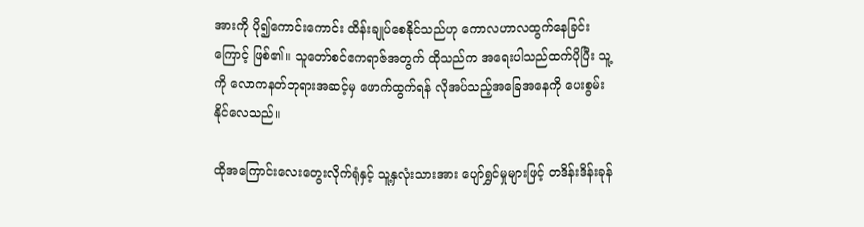အားကို ပို၍ကောင်းကောင်း ထိန်းချုပ်စေနိုင်သည်ဟု ကောလဟာလထွက်နေခြင်းကြောင့် ဖြစ်၏။ သူတော်စင်ဧကရာဇ်အတွက် ထိုသည်က အရေးပါသည်ထက်ပိုပြီး သူ့ကို လောကနတ်ဘုရားအဆင့်မှ ဖောက်ထွက်ရန် လိုအပ်သည့်အခြေအနေကို ပေးစွမ်းနိုင်လေသည်။

ထိုအကြောင်းလေးတွေးလိုက်ရုံနှင့် သူ့နှလုံးသားအား ပျော်ရွှင်မှုများဖြင့် တဒိန်းဒိန်းခုန်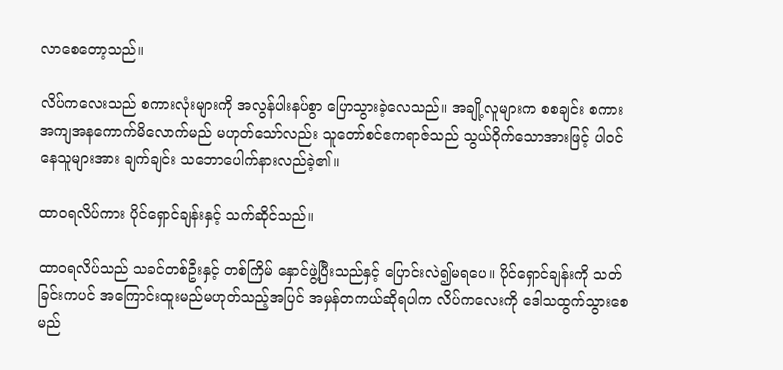လာစေတော့သည်။

လိပ်ကလေးသည် စကားလုံးများကို အလွန်ပါးနပ်စွာ ပြောသွားခဲ့လေသည်။ အချို့လူများက စစချင်း စကားအကျအနကောက်မိလောက်မည် မဟုတ်သော်လည်း သူတော်စင်ဧကရာဇ်သည် သွယ်ဝိုက်သောအားဖြင့် ပါဝင်နေသူများအား ချက်ချင်း သဘောပေါက်နားလည်ခဲ့၏။

ထာဝရလိပ်ကား ပိုင်ရှောင်ချန်းနှင့် သက်ဆိုင်သည်။

ထာဝရလိပ်သည် သခင်တစ်ဦးနှင့် တစ်ကြိမ် နှောင်ဖွဲ့ပြီးသည်နှင့် ပြောင်းလဲ၍မရပေ။ ပိုင်ရှောင်ချန်းကို သတ်ခြင်းကပင် အကြောင်းထူးမည်မဟုတ်သည့်အပြင် အမှန်တကယ်ဆိုရပါက လိပ်ကလေးကို ဒေါသထွက်သွားစေမည်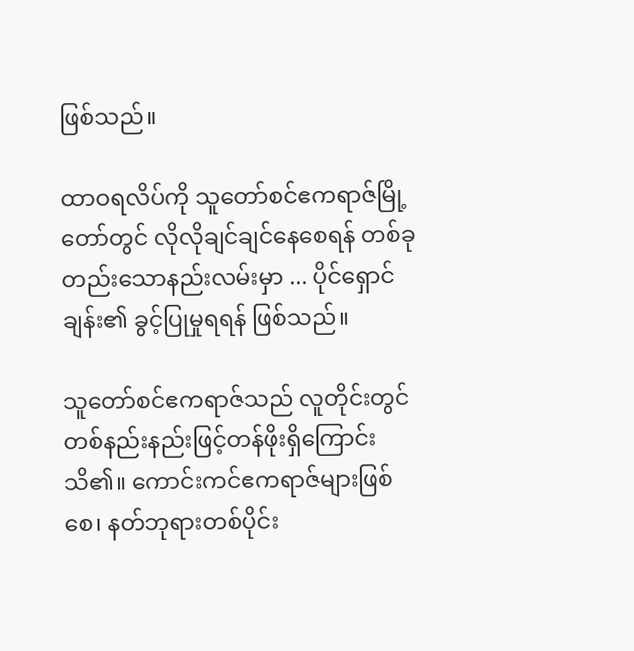ဖြစ်သည်။

ထာဝရလိပ်ကို သူတော်စင်ဧကရာဇ်မြို့တော်တွင် လိုလိုချင်ချင်နေစေရန် တစ်ခုတည်းသောနည်းလမ်းမှာ ... ပိုင်ရှောင်ချန်း၏ ခွင့်ပြုမှုရရန် ဖြစ်သည်။

သူတော်စင်ဧကရာဇ်သည် လူတိုင်းတွင် တစ်နည်းနည်းဖြင့်တန်ဖိုးရှိကြောင်း သိ၏။ ကောင်းကင်ဧကရာဇ်များဖြစ်စေ၊ နတ်ဘုရားတစ်ပိုင်း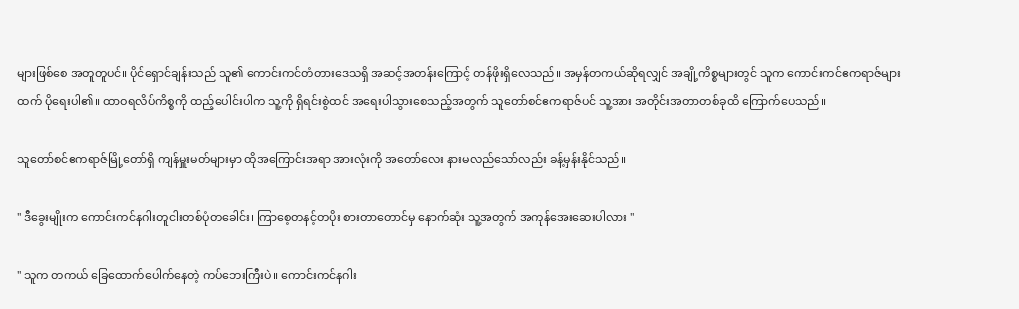များဖြစ်စေ အတူတူပင်။ ပိုင်ရှောင်ချန်းသည် သူ၏ ကောင်းကင်တံတားဒေသရှိ အဆင့်အတန်းကြောင့် တန်ဖိုးရှိလေသည်။ အမှန်တကယ်ဆိုရလျှင် အချို့ကိစ္စများတွင် သူက ကောင်းကင်ဧကရာဇ်များထက် ပိုရေးပါ၏။ ထာဝရလိပ်ကိစ္စကို ထည့်ပေါင်းပါက သူ့ကို ရှိရင်းစွဲထင် အရေးပါသွားစေသည့်အတွက် သူတော်စင်ဧကရာဇ်ပင် သူ့အား အတိုင်းအတာတစ်ခုထိ ကြောက်ပေသည်။

သူတော်စင်ဧကရာဇ်မြို့တော်ရှိ ကျန်မှူးမတ်များမှာ ထိုအကြောင်းအရာ အားလုံးကို အတော်လေး နားမလည်သော်လည်း ခန့်မှန်းနိုင်သည်။

" ဒီခွေးမျိုးက ကောင်းကင်နဂါးတူငါးတစ်ပုံတခေါင်း၊ ကြာစေ့တနင့်တပိုး စားတာတောင်မှ နောက်ဆုံး သူ့အတွက် အကုန်အေးဆေးပါလား "

" သူက တကယ် ခြေထောက်ပေါက်နေတဲ့ ကပ်ဘေးကြီးပဲ။ ကောင်းကင်နဂါး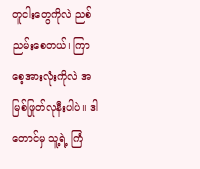တူငါးတွေကိုလဲ ညစ်ညမ်းစေတယ်၊ ကြာစေ့အားလုံးကိုလဲ အမြစ်ဖြုတ်လုနီးပါပဲ။ ဒါတောင်မှ သူ့ရဲ့ ကြံ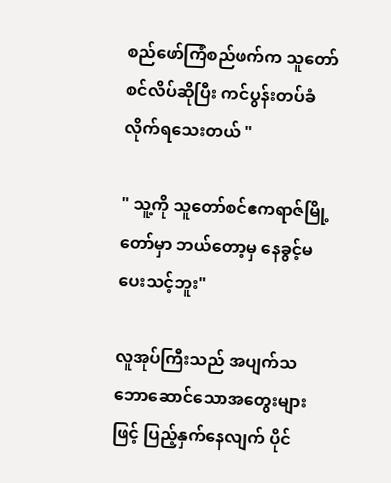စည်ဖော်ကြံစည်ဖက်က သူတော်စင်လိပ်ဆိုပြီး ကင်ပွန်းတပ်ခံလိုက်ရသေးတယ် "

" သူ့ကို သူတော်စင်ဧကရာဇ်မြို့တော်မှာ ဘယ်တော့မှ နေခွင့်မပေးသင့်ဘူး"

လူအုပ်ကြီးသည် အပျက်သဘောဆောင်သောအတွေးများဖြင့် ပြည့်နှက်နေလျက် ပိုင်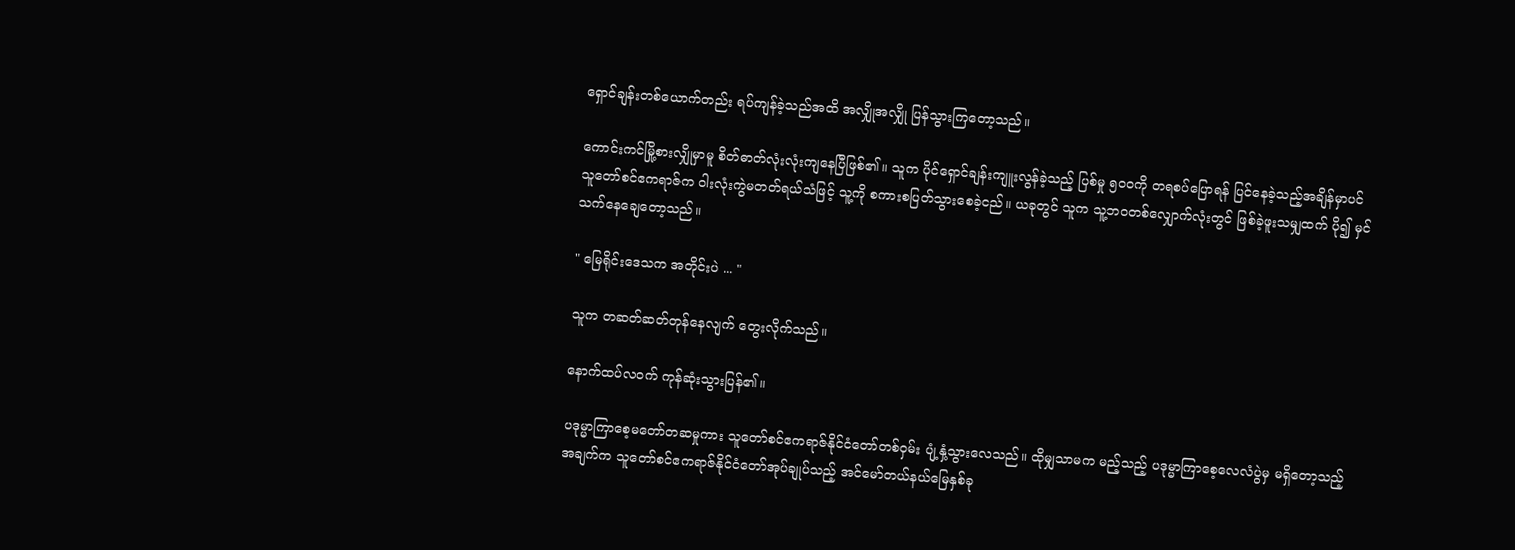ရှောင်ချန်းတစ်ယောက်တည်း ရပ်ကျန်ခဲ့သည်အထိ အလျှိုအလျှို ပြန်သွားကြတော့သည်။

ကောင်းကင်မြို့စားလျှိုမှာမူ စိတ်ဓာတ်လုံးလုံးကျနေပြီဖြစ်၏။ သူက ပိုင်ရှောင်ချန်းကျူးလွန်ခဲ့သည့် ပြစ်မှု ၅၀၀ကို တရစပ်ပြောရန် ပြင်နေခဲ့သည့်အချိန်မှာပင် သူတော်စင်ဧကရာဇ်က ဝါးလုံးကွဲမတတ်ရယ်သံဖြင့် သူ့ကို စကားစပြတ်သွားစေခဲ့ငည်။ ယခုတွင် သူက သူ့ဘဝတစ်လျှောက်လုံးတွင် ဖြစ်ခဲ့ဖူးသမျှထက် ပို၍ မှင်သက်နေချေတော့သည်။

" မြေရိုင်းဒေသက အတိုင်းပဲ ... "

သူက တဆတ်ဆတ်တုန်နေလျက် တွေးလိုက်သည်။

နောက်ထပ်လဝက် ကုန်ဆုံးသွားပြန်၏။

ပဒုမ္မာကြာစေ့မတော်တဆမှုကား သူတော်စင်ဧကရာဇ်နိုင်ငံတော်တစ်ဝှမ်း ပျံ့နှံ့သွားလေသည်။ ထိုမျှသာမက မည့်သည့် ပဒုမ္မာကြာစေ့လေလံပွဲမှ မရှိတော့သည့်အချက်က သူတော်စင်ဧကရာဇ်နိုင်ငံတော်အုပ်ချုပ်သည့် အင်မော်တယ်နယ်မြေနှစ်ခု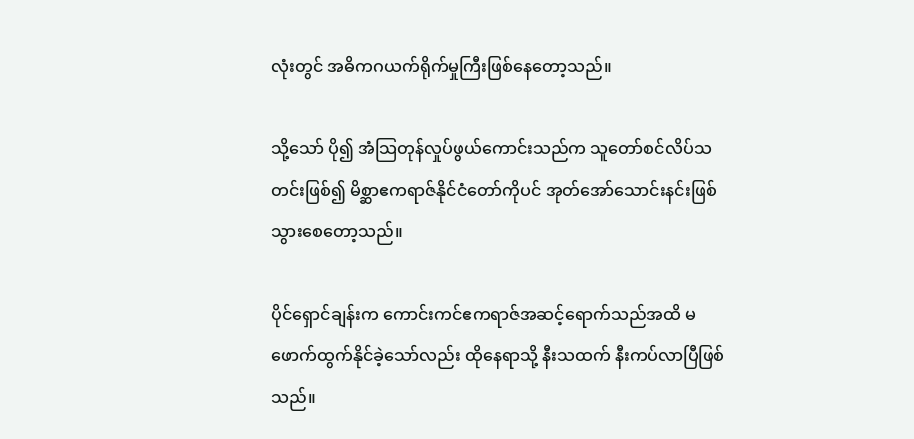လုံးတွင် အဓိကဂယက်ရိုက်မှုကြီးဖြစ်နေတော့သည်။

သို့သော် ပို၍ အံသြတုန်လှုပ်ဖွယ်ကောင်းသည်က သူတော်စင်လိပ်သတင်းဖြစ်၍ မိစ္ဆာဧကရာဇ်နိုင်ငံတော်ကိုပင် အုတ်အော်သောင်းနင်းဖြစ်သွားစေတော့သည်။

ပိုင်ရှောင်ချန်းက ကောင်းကင်ဧကရာဇ်အဆင့်ရောက်သည်အထိ မဖောက်ထွက်နိုင်ခဲ့သော်လည်း ထိုနေရာသို့ နီးသထက် နီးကပ်လာပြီဖြစ်သည်။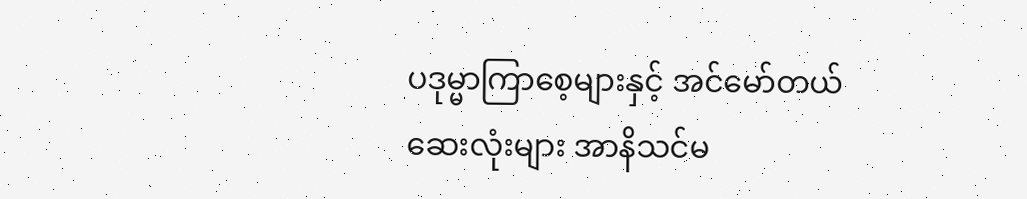ပဒုမ္မာကြာစေ့များနှင့် အင်မော်တယ်ဆေးလုံးများ အာနိသင်မ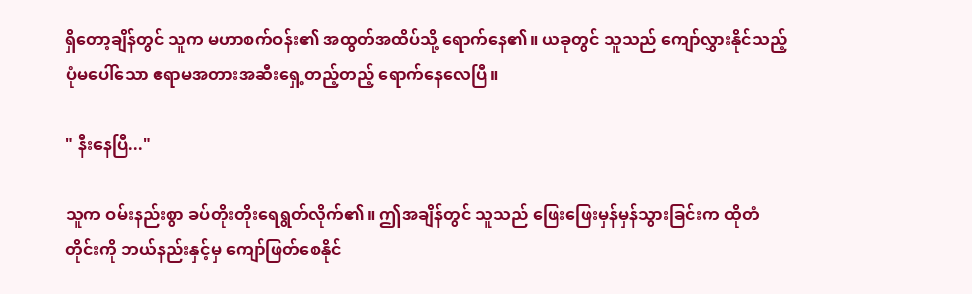ရှိတော့ချိန်တွင် သူက မဟာစက်ဝန်း၏ အထွတ်အထိပ်သို့ ရောက်နေ၏။ ယခုတွင် သူသည် ကျော်လွှားနိုင်သည့်ပုံမပေါ်သော ဧရာမအတားအဆီးရှေ့တည့်တည့် ရောက်နေလေပြီ။

" နီးနေပြီ..."

သူက ဝမ်းနည်းစွာ ခပ်တိုးတိုးရေရွတ်လိုက်၏။ ဤအချိန်တွင် သူသည် ဖြေးဖြေးမှန်မှန်သွားခြင်းက ထိုတံတိုင်းကို ဘယ်နည်းနှင့်မှ ကျော်ဖြတ်စေနိုင်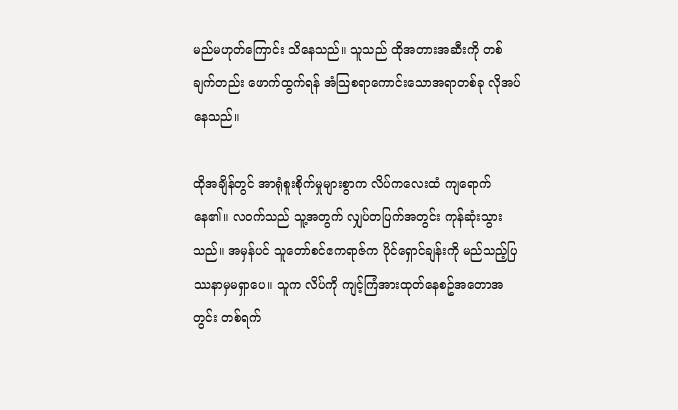မည်မဟုတ်ကြောင်း သိနေသည်။ သူသည် ထိုအတားအဆီးကို တစ်ချက်တည်း ဖောက်ထွက်ရန် အံသြစရာကောင်းသောအရာတစ်ခု လိုအပ်နေသည်။

ထိုအချိန်တွင် အာရုံစူးစိုက်မှုများစွာက လိပ်ကလေးထံ ကျရောက်နေ၏။ လဝက်သည် သူ့အတွက် လျှပ်တပြက်အတွင်း ကုန်ဆုံးသွားသည်။ အမှန်ပင် သူတော်စင်ဧကရာဇ်က ပိုင်ရှောင်ချန်းကို မည်သည့်ပြဿနာမှမရှာပေ။ သူက လိပ်ကို ကျင့်ကြံအားထုတ်နေစဥ်အတောအတွင်း တစ်ရက်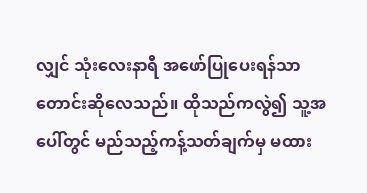လျှင် သုံးလေးနာရီ အဖော်ပြုပေးရန်သာ တောင်းဆိုလေသည်။ ထိုသည်ကလွဲ၍ သူ့အပေါ်တွင် မည်သည့်ကန့်သတ်ချက်မှ မထား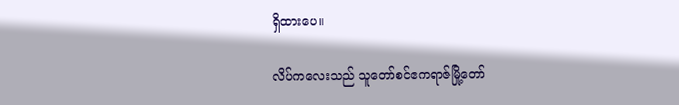ရှိထားပေ။

လိပ်ကလေးသည် သူတော်စင်ဧကရာဇ်မြို့တော်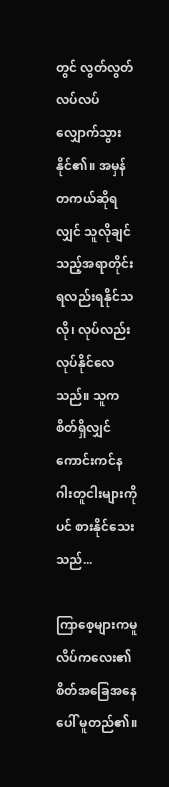တွင် လွတ်လွတ်လပ်လပ်လျှောက်သွားနိုင်၏။ အမှန်တကယ်ဆိုရလျှင် သူလိုချင်သည့်အရာတိုင်း ရလည်းရနိုင်သလို၊ လုပ်လည်းလုပ်နိုင်လေသည်။ သူက စိတ်ရှိလျှင် ကောင်းကင်နဂါးတူငါးများကိုပင် စားနိုင်သေးသည်...

ကြာစေ့များကမူ လိပ်ကလေး၏စိတ်အခြေအနေပေါ် မူတည်၏။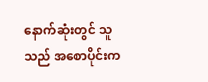နောက်ဆုံးတွင် သူသည် အစောပိုင်းက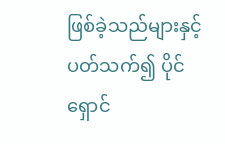ဖြစ်ခဲ့သည်များနှင့်ပတ်သက်၍ ပိုင်ရှောင်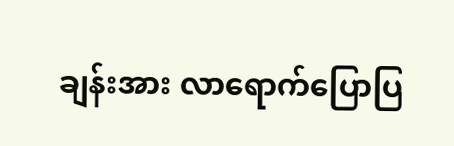ချန်းအား လာရောက်ပြောပြ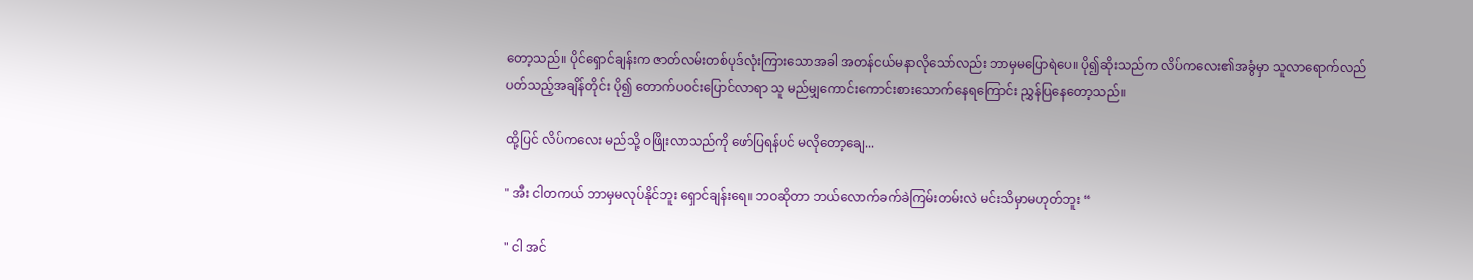တော့သည်။ ပိုင်ရှောင်ချန်းက ဇာတ်လမ်းတစ်ပုဒ်လုံးကြားသောအခါ အတန်ငယ်မနာလိုသော်လည်း ဘာမှမပြောရဲပေ။ ပို၍ဆိုးသည်က လိပ်ကလေး၏အခွံမှာ သူလာရောက်လည်ပတ်သည့်အချိန်တိုင်း ပို၍ တောက်ပဝင်းပြောင်လာရာ သူ မည်မျှကောင်းကောင်းစားသောက်နေရကြောင်း ညွှန်ပြနေတော့သည်။

ထို့ပြင် လိပ်ကလေး မည်သို့ ဝဖြိုးလာသည်ကို ဖော်ပြရန်ပင် မလိုတော့ချေ...

" အီး ငါတကယ် ဘာမှမလုပ်နိုင်ဘူး ရှောင်ချန်းရေ။ ဘဝဆိုတာ ဘယ်လောက်ခက်ခဲကြမ်းတမ်းလဲ မင်းသိမှာမဟုတ်ဘူး “

" ငါ အင်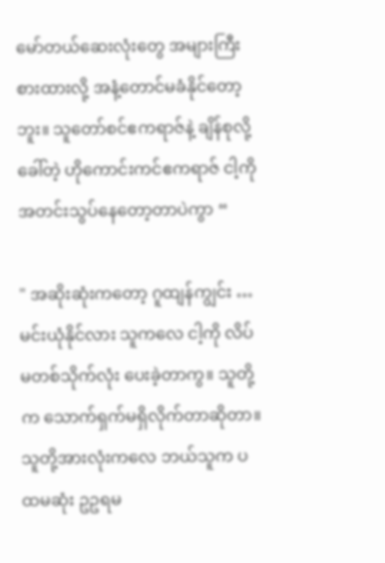မော်တယ်ဆေးလုံးတွေ အများကြီးစားထားလို့ အနံ့တောင်မခံနိုင်တော့ဘူး။ သူတော်စင်ဧကရာဇ်နဲ့ ချိန်စုလို့ခေါ်တဲ့ ဟိုကောင်းကင်ဧကရာဇ် ငါ့ကို အတင်းသွပ်နေတော့တာပဲကွာ “

" အဆိုးဆုံးကတော့ ဂူထျန်ကျွင်း … မင်းယုံနိုင်လား သူကလေ ငါ့ကို လိပ်မတစ်သိုက်လုံး ပေးခဲ့တာကွ။ သူတို့က သောက်ရှက်မရှိလိုက်တာဆိုတာ။ သူတို့အားလုံးကလေ ဘယ်သူက ပထမဆုံး ဥဥရမ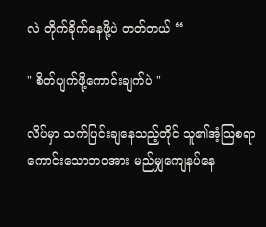လဲ တိုက်ခိုက်နေဖို့ပဲ တတ်တယ် “

" စိတ်ပျက်ဖို့ကောင်းချက်ပဲ "

လိပ်မှာ သက်ပြင်းချနေသည့်တိုင် သူ၏အံ့သြစရာကောင်းသောဘဝအား မည်မျှကျေနပ်နေ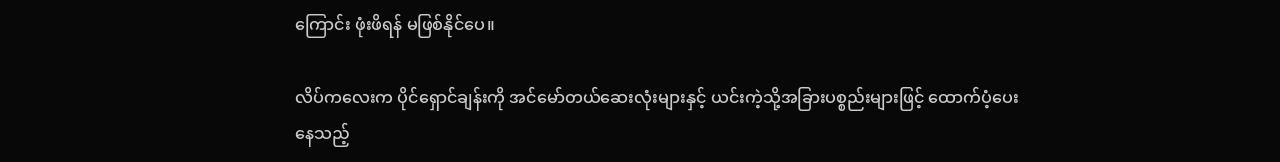ကြောင်း ဖုံးဖိရန် မဖြစ်နိုင်ပေ။

လိပ်ကလေးက ပိုင်ရှောင်ချန်းကို အင်မော်တယ်ဆေးလုံးများနှင့် ယင်းကဲ့သို့အခြားပစ္စည်းများဖြင့် ထောက်ပံ့ပေးနေသည့်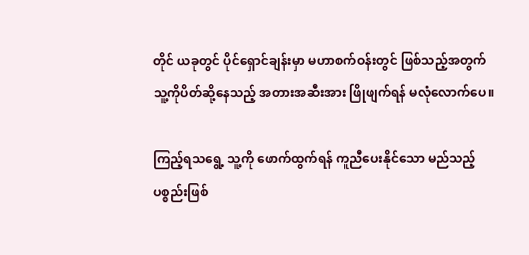တိုင် ယခုတွင် ပိုင်ရှောင်ချန်းမှာ မဟာစက်ဝန်းတွင် ဖြစ်သည့်အတွက် သူ့ကိုပိတ်ဆို့နေသည့် အတားအဆီးအား ဖြိုဖျက်ရန် မလုံလောက်ပေ။

ကြည့်ရသရွေ့ သူ့ကို ဖောက်ထွက်ရန် ကူညီပေးနိုင်သော မည်သည့်ပစ္စည်းဖြစ်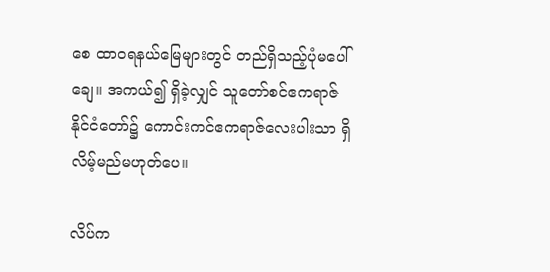စေ ထာဝရနယ်မြေများတွင် တည်ရှိသည့်ပုံမပေါ်ချေ။ အကယ်၍ ရှိခဲ့လျှင် သူတော်စင်ဧကရာဇ်နိုင်ငံတော်၌ ကောင်းကင်ဧကရာဇ်လေးပါးသာ ရှိလိမ့်မည်မဟုတ်ပေ။

လိပ်က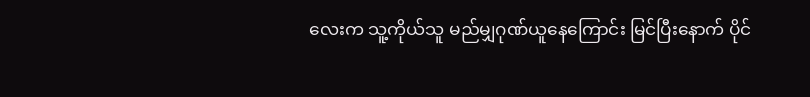လေးက သူ့ကိုယ်သူ မည်မျှဂုဏ်ယူနေကြောင်း မြင်ပြီးနောက် ပိုင်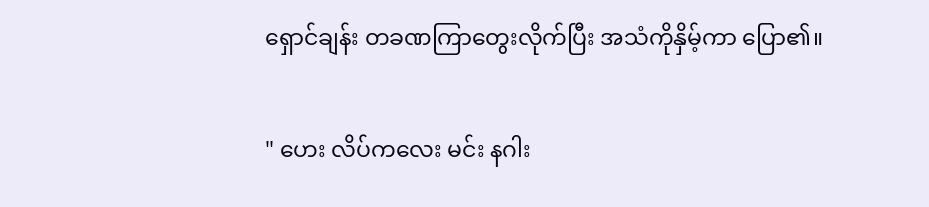ရှောင်ချန်း တခဏကြာတွေးလိုက်ပြီး အသံကိုနှိမ့်ကာ ပြော၏။

" ဟေး လိပ်ကလေး မင်း နဂါး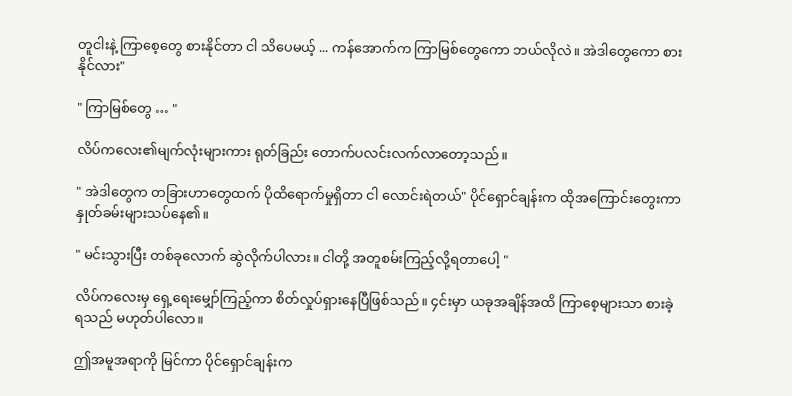တူငါးနဲ့ ကြာစေ့တွေ စားနိုင်တာ ငါ သိပေမယ့် ... ကန်အောက်က ကြာမြစ်တွေကော ဘယ်လိုလဲ။ အဲဒါတွေကော စားနိုင်လား"

" ကြာမြစ်တွေ … "

လိပ်ကလေး၏မျက်လုံးများကား ရုတ်ခြည်း တောက်ပလင်းလက်လာတော့သည်။

" အဲဒါတွေက တခြားဟာတွေထက် ပိုထိရောက်မှုရှိတာ ငါ လောင်းရဲတယ်" ပိုင်ရှောင်ချန်းက ထိုအကြောင်းတွေးကာ နှုတ်ခမ်းများသပ်နေ၏။

" မင်းသွားပြီး တစ်ခုလောက် ဆွဲလိုက်ပါလား။ ငါတို့ အတူစမ်းကြည့်လို့ရတာပေါ့ "

လိပ်ကလေးမှ ရှေ့ရေးမျှော်ကြည့်ကာ စိတ်လှုပ်ရှားနေပြီဖြစ်သည်။ ၄င်းမှာ ယခုအချိန်အထိ ကြာစေ့များသာ စားခဲ့ရသည် မဟုတ်ပါလော။

ဤအမူအရာကို မြင်ကာ ပိုင်ရှောင်ချန်းက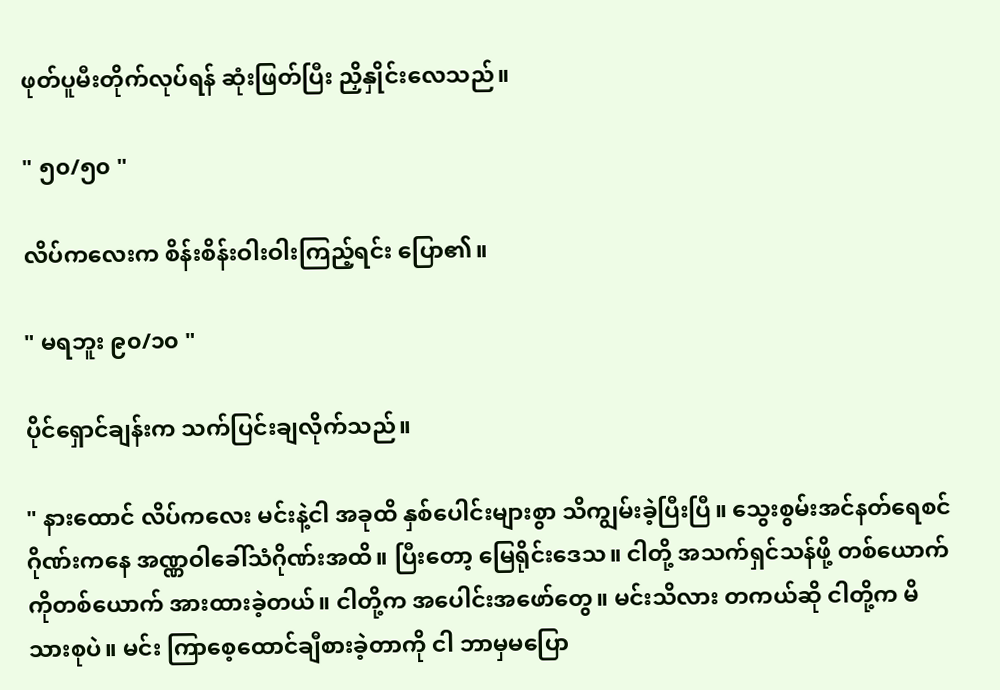ဖုတ်ပူမီးတိုက်လုပ်ရန် ဆုံးဖြတ်ပြီး ညှိနှိုင်းလေသည်။

" ၅၀/၅၀ "

လိပ်ကလေးက စိန်းစိန်းဝါးဝါးကြည့်ရင်း ပြော၏။

" မရဘူး ၉၀/၁၀ "

ပိုင်ရှောင်ချန်းက သက်ပြင်းချလိုက်သည်။

" နားထောင် လိပ်ကလေး မင်းနဲ့ငါ အခုထိ နှစ်ပေါင်းများစွာ သိကျွမ်းခဲ့ပြီးပြီ။ သွေးစွမ်းအင်နတ်ရေစင်ဂိုဏ်းကနေ အဏ္ဏဝါခေါ်သံဂိုဏ်းအထိ။ ပြီးတော့ မြေရိုင်းဒေသ။ ငါတို့ အသက်ရှင်သန်ဖို့ တစ်ယောက်ကိုတစ်ယောက် အားထားခဲ့တယ်။ ငါတို့က အပေါင်းအဖော်တွေ။ မင်းသိလား တကယ်ဆို ငါတို့က မိသားစုပဲ။ မင်း ကြာစေ့ထောင်ချီစားခဲ့တာကို ငါ ဘာမှမပြော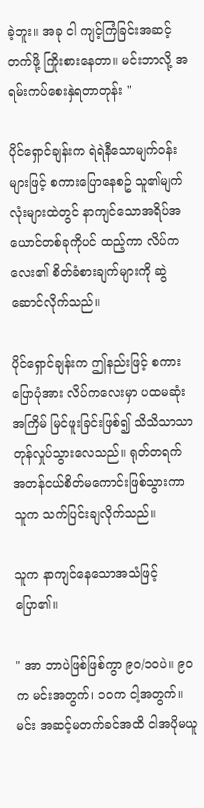ခဲ့ဘူး။ အခု ငါ ကျင့်ကြံခြင်းအဆင့်တက်ဖို့ ကြိုးစားနေတာ။ မင်းဘာလို့ အရမ်းကပ်စေးနှဲရတာတုန်း "

ပိုင်ရှောင်ချန်းက ရဲရဲနီသောမျက်ဝန်းများဖြင့် စကားပြောနေစဥ် သူ၏မျက်လုံးများထဲတွင် နာကျင်သောအရိပ်အယောင်တစ်ခုကိုပင် ထည့်ကာ လိပ်ကလေး၏ စိတ်ခံစားချက်များကို ဆွဲဆောင်လိုက်သည်။

ပိုင်ရှောင်ချန်းက ဤနည်းဖြင့် စကားပြောပုံအား လိပ်ကလေးမှာ ပထမဆုံးအကြိမ် မြင်ဖူးခြင်းဖြစ်၍ သိသိသာသာ တုန်လှုပ်သွားလေသည်။ ရုတ်တရက် အတန်ငယ်စိတ်မကောင်းဖြစ်သွားကာ သူက သက်ပြင်းချလိုက်သည်။

သူက နာကျင်နေသောအသံဖြင့် ပြော၏။

" အာ ဘာပဲဖြစ်ဖြစ်ကွာ ၉၀/၁၀ပဲ။ ၉၀က မင်းအတွက်၊ ၁၀က ငါ့အတွက်။ မင်း အဆင့်မတက်ခင်အထိ ငါအပိုမယူ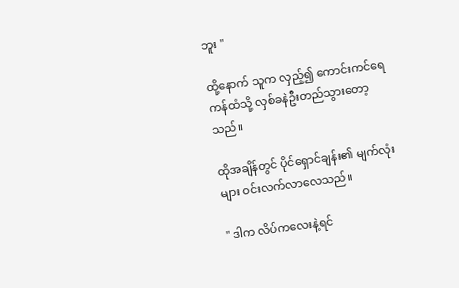ဘူး "

ထို့နောက် သူက လှည့်၍ ကောင်းကင်ရေကန်ထံသို့ လှစ်ခနဲဦးတည်သွားတော့သည်။

ထိုအချိန်တွင် ပိုင်ရှောင်ချန်း၏ မျက်လုံးများ ဝင်းလက်လာလေသည်။

" ဒါက လိပ်ကလေးနဲ့ရင်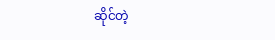ဆိုင်တဲ့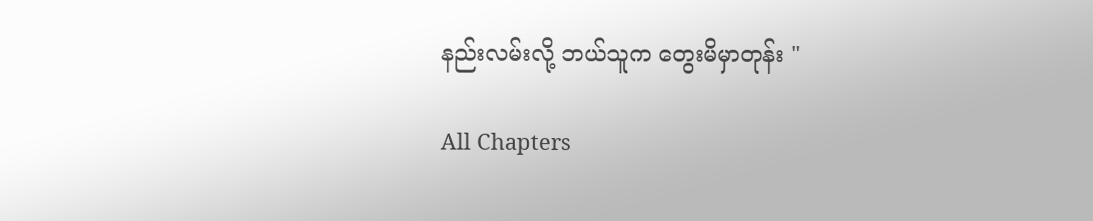နည်းလမ်းလို့ ဘယ်သူက တွေးမိမှာတုန်း "

All Chapters